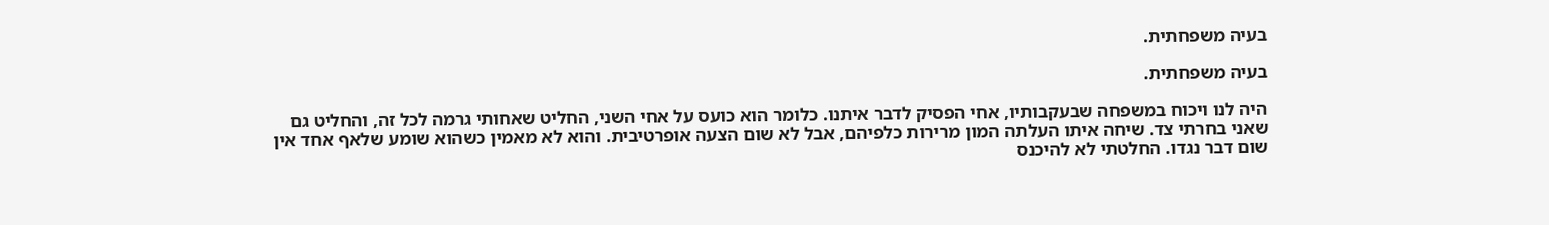בעיה משפחתית.

בעיה משפחתית.

היה לנו ויכוח במשפחה שבעקבותיו, אחי הפסיק לדבר איתנו. כלומר הוא כועס על אחי השני, החליט שאחותי גרמה לכל זה, והחליט גם שאני בחרתי צד. שיחה איתו העלתה המון מרירות כלפיהם, אבל לא שום הצעה אופרטיבית. והוא לא מאמין כשהוא שומע שלאף אחד אין שום דבר נגדו. החלטתי לא להיכנס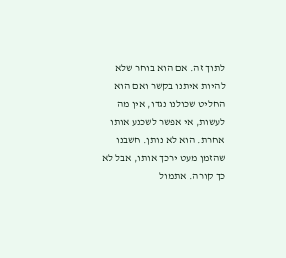לתוך זה. אם הוא בוחר שלא להיות איתנו בקשר ואם הוא החליט שכולנו נגדו, אין מה לעשות, אי אפשר לשכנע אותו אחרת. הוא לא נותן. חשבנו שהזמן מעט ירכך אותו, אבל לא כך קורה. אתמול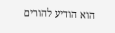הוא הודיע להורים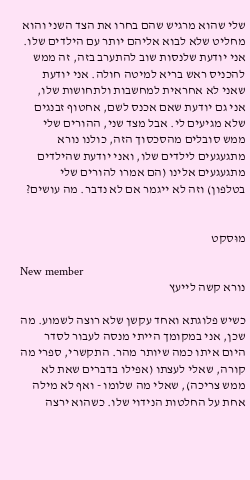שלי שהוא מרגיש שהם בחרו את הצד השני והוא מחליט שלא לבוא אליהם יותר עם הילדים שלו. אני יודעת שלנסות שוב להתערב בזה, זה ממש להכניס ראש בריא למיטה חולה. אני יודעת שאני לא אחראית למחשבות ולתחושות שלו, אני גם יודעת שאם אכנס לשם, אחטוף זבנגים שלא מגיעים לי. אבל מצד שני, ההורים שלי ממש סובלים מהסכסוך הזה, כולנו נורא מתגעגעים לילדים שלו, ואני יודעת שהילדים מתגעגעים אלינו (הם אמרו להורים שלי בטלפון) וזה לא ייגמר אם לא נדבר. מה עושים?


מוּסקט

New member
נורא קשה לייעץ

כשיש פלוגתא ואחד עקשן שלא רוצה לשמוע. מה שכן, אני במקומך הייתי מנסה לעבור לסדר היום איתו כמה שיותר מהר. התקשרי, ספרי מה קורה, שאלי לעצתו (אפילו בדברים שאת לא ממש צריכה), שאלי מה שלומו - ואף לא מילה אחת על החלטות הנידוי שלו. כשהוא ירצה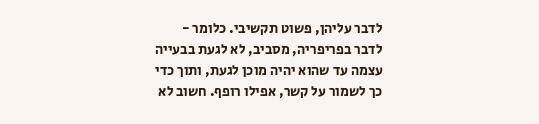לדבר עליהן, פשוט תקשיבי. כלומר - לדבר בפריפריה, מסביב, לא לגעת בבעייה עצמה עד שהוא יהיה מוכן לגעת, ותוך כדי כך לשמור על קשר, אפילו רופף. חשוב לא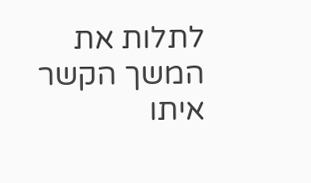לתלות את המשך הקשר איתו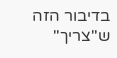בדיבור הזה ש"צריך"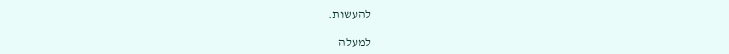להעשות.

למעלה